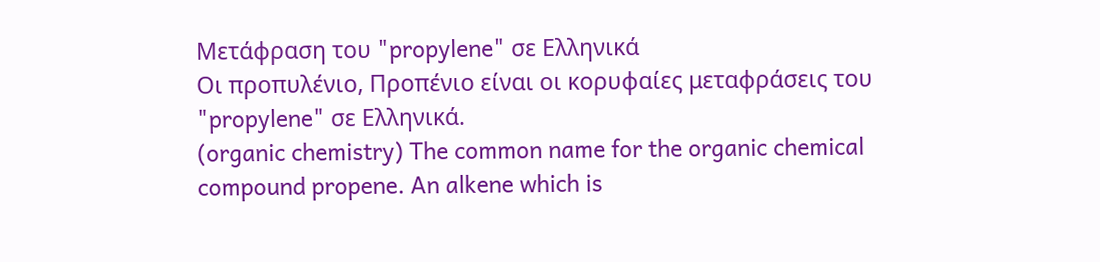Μετάφραση του "propylene" σε Ελληνικά
Οι προπυλένιο, Προπένιο είναι οι κορυφαίες μεταφράσεις του "propylene" σε Ελληνικά.
(organic chemistry) The common name for the organic chemical compound propene. An alkene which is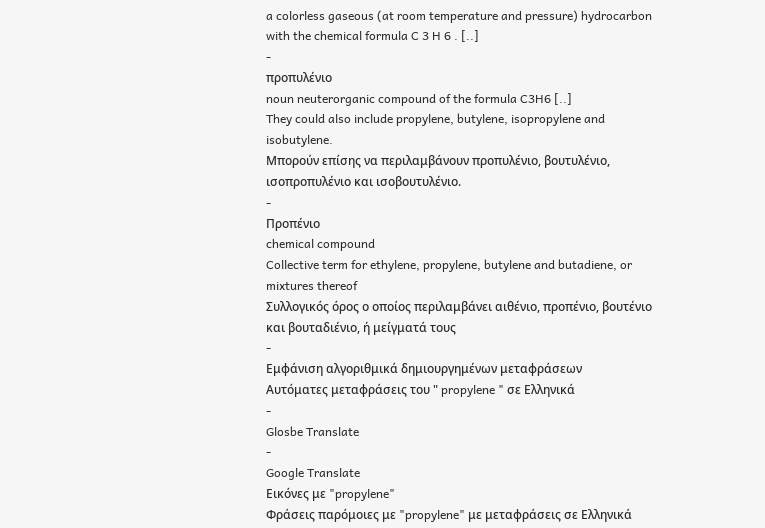a colorless gaseous (at room temperature and pressure) hydrocarbon with the chemical formula C 3 H 6 . [..]
-
προπυλένιο
noun neuterorganic compound of the formula C3H6 [..]
They could also include propylene, butylene, isopropylene and isobutylene.
Μπορούν επίσης να περιλαμβάνουν προπυλένιο, βουτυλένιο, ισοπροπυλένιο και ισοβουτυλένιο.
-
Προπένιο
chemical compound
Collective term for ethylene, propylene, butylene and butadiene, or mixtures thereof
Συλλογικός όρος ο οποίος περιλαμβάνει αιθένιο, προπένιο, βουτένιο και βουταδιένιο, ή μείγματά τους
-
Εμφάνιση αλγοριθμικά δημιουργημένων μεταφράσεων
Αυτόματες μεταφράσεις του " propylene " σε Ελληνικά
-
Glosbe Translate
-
Google Translate
Εικόνες με "propylene"
Φράσεις παρόμοιες με "propylene" με μεταφράσεις σε Ελληνικά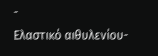-
Ελαστικό αιθυλενίου-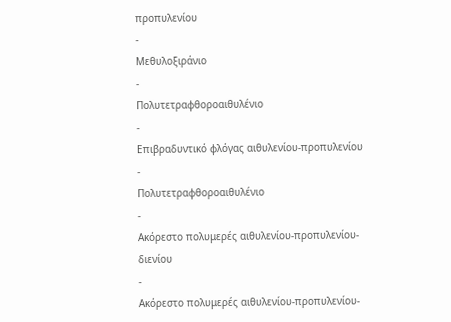προπυλενίου
-
Μεθυλοξιράνιο
-
Πολυτετραφθοροαιθυλένιο
-
Επιβραδυντικό φλόγας αιθυλενίου-προπυλενίου
-
Πολυτετραφθοροαιθυλένιο
-
Ακόρεστο πολυμερές αιθυλενίου-προπυλενίου-διενίου
-
Ακόρεστο πολυμερές αιθυλενίου-προπυλενίου-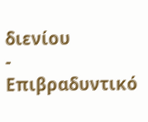διενίου
-
Επιβραδυντικό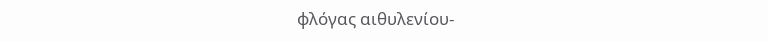φλόγας αιθυλενίου-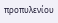προπυλενίου